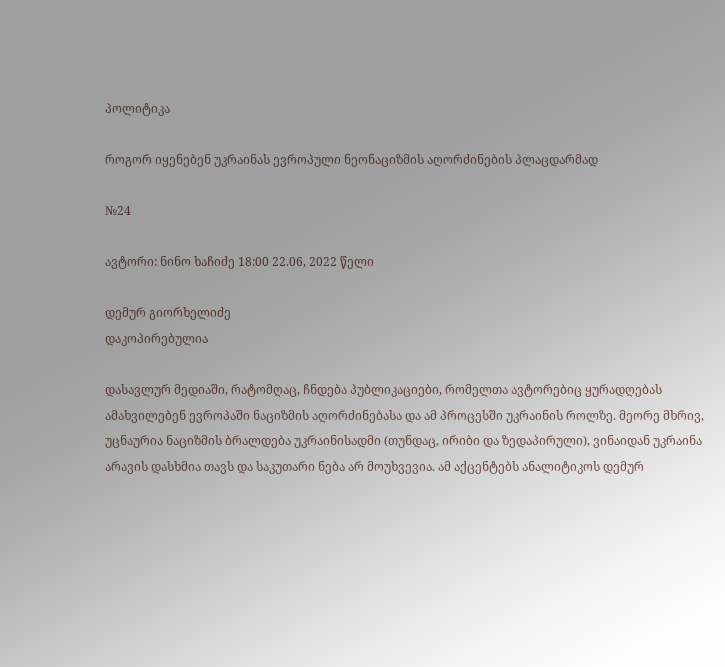პოლიტიკა

როგორ იყენებენ უკრაინას ევროპული ნეონაციზმის აღორძინების პლაცდარმად

№24

ავტორი: ნინო ხაჩიძე 18:00 22.06, 2022 წელი

დემურ გიორხელიძე
დაკოპირებულია

დასავლურ მედიაში, რატომღაც, ჩნდება პუბლიკაციები, რომელთა ავტორებიც ყურადღებას ამახვილებენ ევროპაში ნაციზმის აღორძინებასა და ამ პროცესში უკრაინის როლზე. მეორე მხრივ, უცნაურია ნაციზმის ბრალდება უკრაინისადმი (თუნდაც, ირიბი და ზედაპირული), ვინაიდან უკრაინა არავის დასხმია თავს და საკუთარი ნება არ მოუხვევია. ამ აქცენტებს ანალიტიკოს დემურ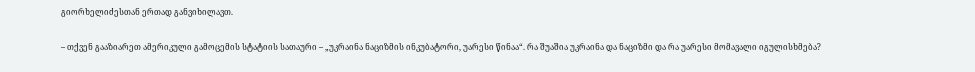გიორხელიძესთან ერთად განვიხილავთ.

– თქვენ გააზიარეთ ამერიკული გამოცემის სტატიის სათაური – „უკრაინა ნაციზმის ინკუბატორი, უარესი წინაა“. რა შუაშია უკრაინა და ნაციზმი და რა უარესი მომავალი იგულისხმება?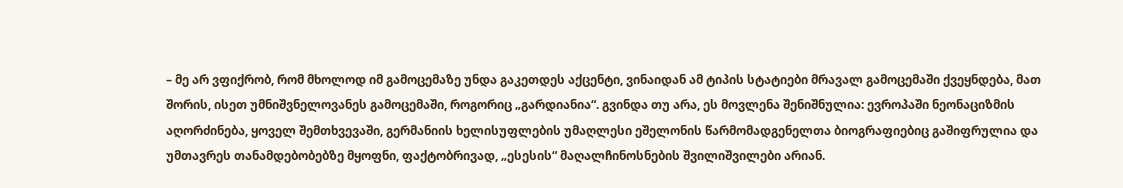– მე არ ვფიქრობ, რომ მხოლოდ იმ გამოცემაზე უნდა გაკეთდეს აქცენტი, ვინაიდან ამ ტიპის სტატიები მრავალ გამოცემაში ქვეყნდება, მათ შორის, ისეთ უმნიშვნელოვანეს გამოცემაში, როგორიც „გარდიანია“. გვინდა თუ არა, ეს მოვლენა შენიშნულია: ევროპაში ნეონაციზმის აღორძინება, ყოველ შემთხვევაში, გერმანიის ხელისუფლების უმაღლესი ეშელონის წარმომადგენელთა ბიოგრაფიებიც გაშიფრულია და უმთავრეს თანამდებობებზე მყოფნი, ფაქტობრივად, „ესესის“ მაღალჩინოსნების შვილიშვილები არიან.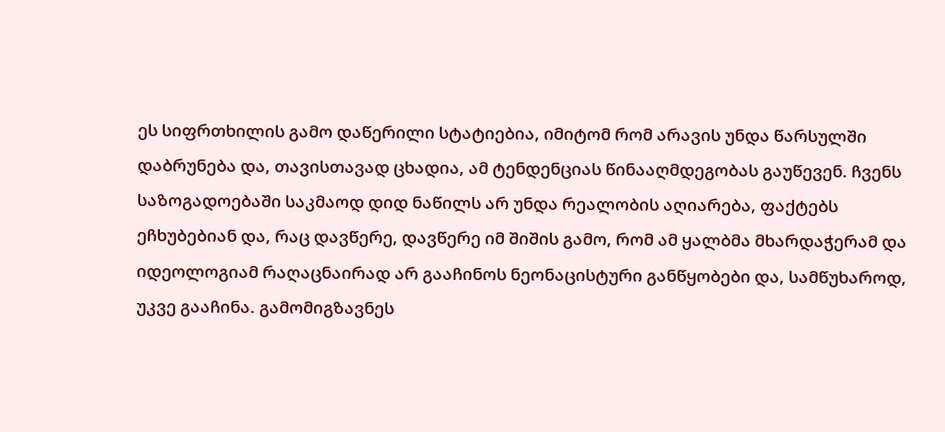ეს სიფრთხილის გამო დაწერილი სტატიებია, იმიტომ რომ არავის უნდა წარსულში დაბრუნება და, თავისთავად ცხადია, ამ ტენდენციას წინააღმდეგობას გაუწევენ. ჩვენს საზოგადოებაში საკმაოდ დიდ ნაწილს არ უნდა რეალობის აღიარება, ფაქტებს ეჩხუბებიან და, რაც დავწერე, დავწერე იმ შიშის გამო, რომ ამ ყალბმა მხარდაჭერამ და იდეოლოგიამ რაღაცნაირად არ გააჩინოს ნეონაცისტური განწყობები და, სამწუხაროდ, უკვე გააჩინა. გამომიგზავნეს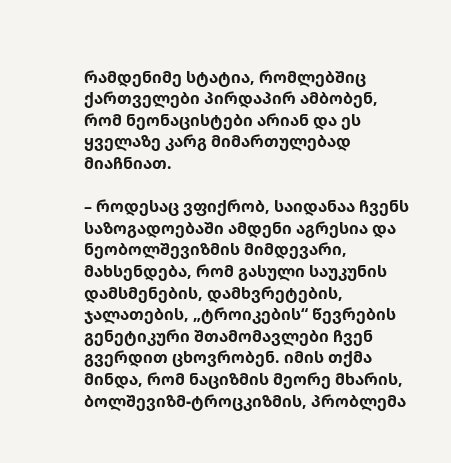რამდენიმე სტატია, რომლებშიც ქართველები პირდაპირ ამბობენ, რომ ნეონაცისტები არიან და ეს ყველაზე კარგ მიმართულებად მიაჩნიათ.

– როდესაც ვფიქრობ, საიდანაა ჩვენს საზოგადოებაში ამდენი აგრესია და ნეობოლშევიზმის მიმდევარი, მახსენდება, რომ გასული საუკუნის დამსმენების, დამხვრეტების, ჯალათების, „ტროიკების“ წევრების გენეტიკური შთამომავლები ჩვენ გვერდით ცხოვრობენ. იმის თქმა მინდა, რომ ნაციზმის მეორე მხარის, ბოლშევიზმ-ტროცკიზმის, პრობლემა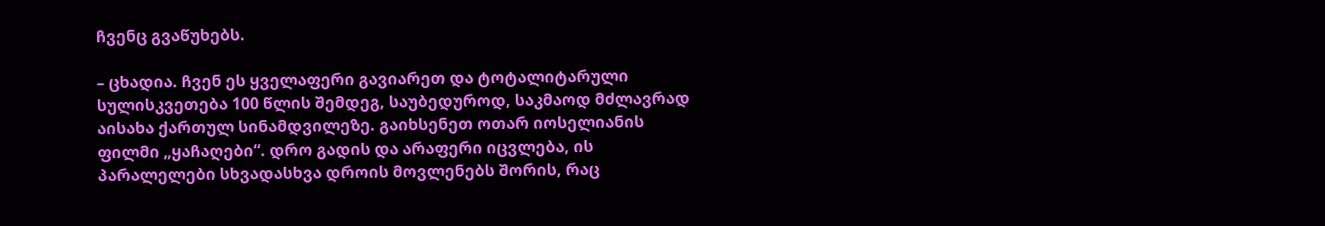ჩვენც გვაწუხებს.

– ცხადია. ჩვენ ეს ყველაფერი გავიარეთ და ტოტალიტარული სულისკვეთება 100 წლის შემდეგ, საუბედუროდ, საკმაოდ მძლავრად აისახა ქართულ სინამდვილეზე. გაიხსენეთ ოთარ იოსელიანის ფილმი „ყაჩაღები“. დრო გადის და არაფერი იცვლება, ის პარალელები სხვადასხვა დროის მოვლენებს შორის, რაც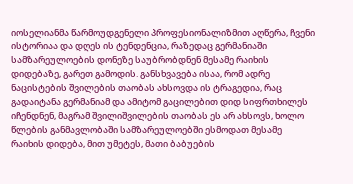იოსელიანმა წარმოუდგენელი პროფესიონალიზმით აღწერა, ჩვენი ისტორიაა და დღეს ის ტენდენცია, რაზედაც გერმანიაში სამზარეულოების დონეზე საუბრობდნენ მესამე რაიხის დიდებაზე, გარეთ გამოდის. განსხვავება ისაა, რომ ადრე ნაცისტების შვილების თაობას ახსოვდა ის ტრაგედია, რაც გადაიტანა გერმანიამ და ამიტომ გაცილებით დიდ სიფრთხილეს იჩენდნენ, მაგრამ შვილიშვილების თაობას ეს არ ახსოვს, ხოლო წლების განმავლობაში სამზარეულოებში ესმოდათ მესამე რაიხის დიდება, მით უმეტეს, მათი ბაბუების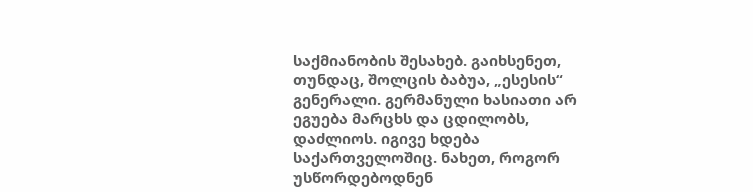საქმიანობის შესახებ. გაიხსენეთ, თუნდაც, შოლცის ბაბუა, „ესესის“ გენერალი. გერმანული ხასიათი არ ეგუება მარცხს და ცდილობს, დაძლიოს. იგივე ხდება საქართველოშიც. ნახეთ, როგორ უსწორდებოდნენ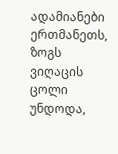ადამიანები ერთმანეთს, ზოგს ვიღაცის ცოლი უნდოდა,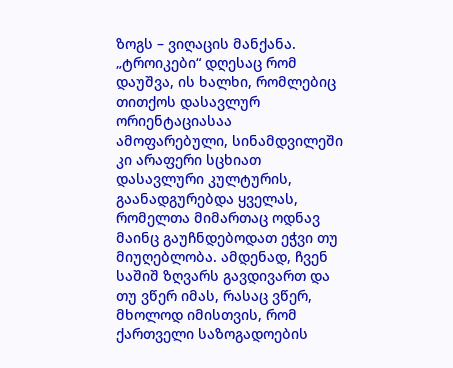ზოგს – ვიღაცის მანქანა. „ტროიკები“ დღესაც რომ დაუშვა, ის ხალხი, რომლებიც თითქოს დასავლურ ორიენტაციასაა ამოფარებული, სინამდვილეში კი არაფერი სცხიათ დასავლური კულტურის, გაანადგურებდა ყველას, რომელთა მიმართაც ოდნავ მაინც გაუჩნდებოდათ ეჭვი თუ მიუღებლობა. ამდენად, ჩვენ საშიშ ზღვარს გავდივართ და თუ ვწერ იმას, რასაც ვწერ, მხოლოდ იმისთვის, რომ ქართველი საზოგადოების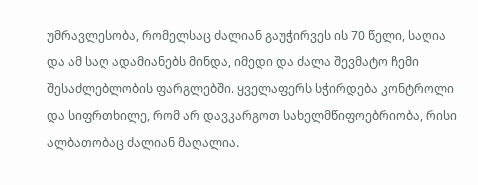უმრავლესობა, რომელსაც ძალიან გაუჭირვეს ის 70 წელი, საღია და ამ საღ ადამიანებს მინდა, იმედი და ძალა შევმატო ჩემი შესაძლებლობის ფარგლებში. ყველაფერს სჭირდება კონტროლი და სიფრთხილე, რომ არ დავკარგოთ სახელმწიფოებრიობა, რისი ალბათობაც ძალიან მაღალია.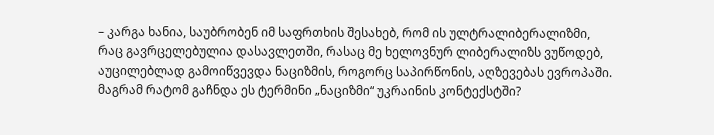– კარგა ხანია, საუბრობენ იმ საფრთხის შესახებ, რომ ის ულტრალიბერალიზმი, რაც გავრცელებულია დასავლეთში, რასაც მე ხელოვნურ ლიბერალიზს ვუწოდებ, აუცილებლად გამოიწვევდა ნაციზმის, როგორც საპირწონის, აღზევებას ევროპაში. მაგრამ რატომ გაჩნდა ეს ტერმინი „ნაციზმი“ უკრაინის კონტექსტში?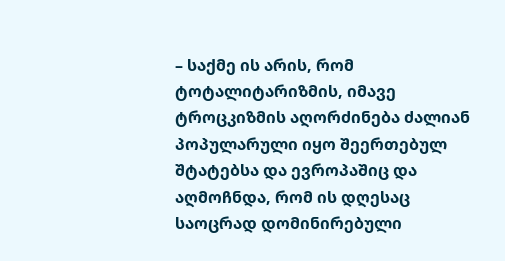– საქმე ის არის, რომ ტოტალიტარიზმის, იმავე ტროცკიზმის აღორძინება ძალიან პოპულარული იყო შეერთებულ შტატებსა და ევროპაშიც და აღმოჩნდა, რომ ის დღესაც საოცრად დომინირებული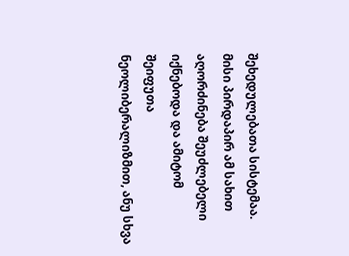შეხედულებათა სისტემაა. მისი პირდაპირ ამ სახით აღორძინება შეუძლებელი იქნებოდა და ამიტომ შეიფუთა ნეოლიბერალიზმით, ანუ სხვა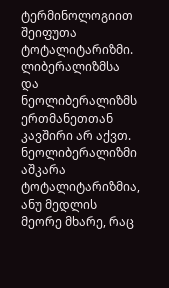ტერმინოლოგიით შეიფუთა ტოტალიტარიზმი. ლიბერალიზმსა და ნეოლიბერალიზმს ერთმანეთთან კავშირი არ აქვთ. ნეოლიბერალიზმი აშკარა ტოტალიტარიზმია, ანუ მედლის მეორე მხარე, რაც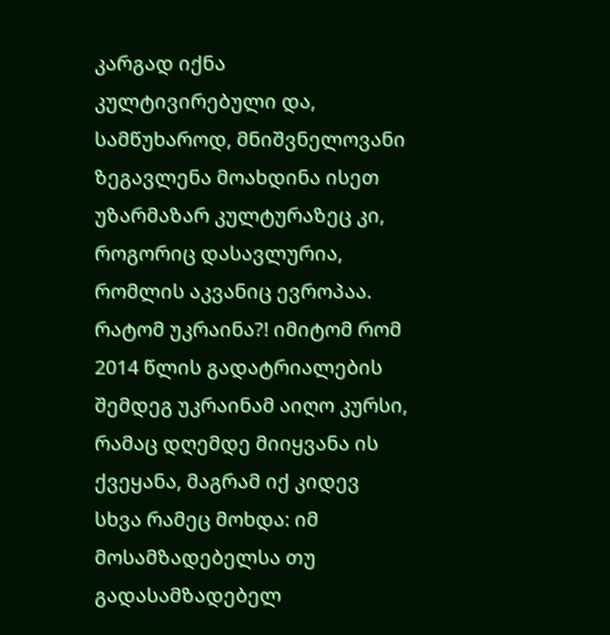კარგად იქნა კულტივირებული და, სამწუხაროდ, მნიშვნელოვანი ზეგავლენა მოახდინა ისეთ უზარმაზარ კულტურაზეც კი, როგორიც დასავლურია, რომლის აკვანიც ევროპაა. რატომ უკრაინა?! იმიტომ რომ 2014 წლის გადატრიალების შემდეგ უკრაინამ აიღო კურსი, რამაც დღემდე მიიყვანა ის ქვეყანა, მაგრამ იქ კიდევ სხვა რამეც მოხდა: იმ მოსამზადებელსა თუ გადასამზადებელ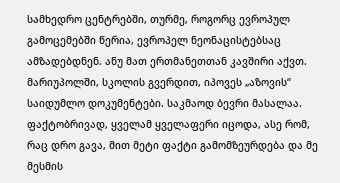სამხედრო ცენტრებში, თურმე, როგორც ევროპულ გამოცემებში წერია, ევროპელ ნეონაცისტებსაც ამზადებდნენ. ანუ მათ ერთმანეთთან კავშირი აქვთ. მარიუპოლში, სკოლის გვერდით, იპოვეს „აზოვის“ საიდუმლო დოკუმენტები. საკმაოდ ბევრი მასალაა. ფაქტობრივად, ყველამ ყველაფერი იცოდა, ასე რომ, რაც დრო გავა, მით მეტი ფაქტი გამომზეურდება და მე მესმის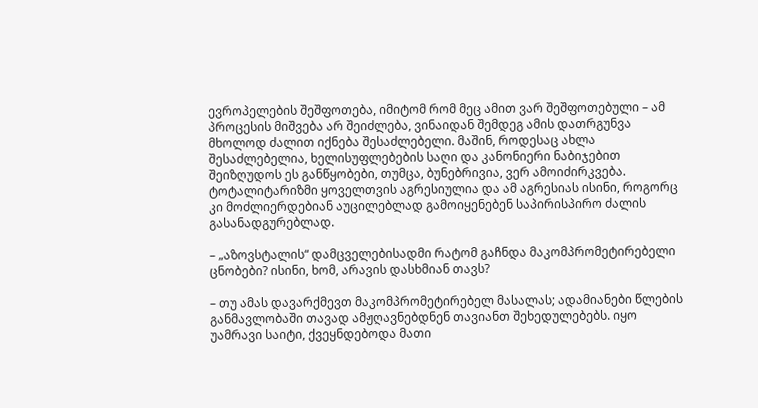ევროპელების შეშფოთება, იმიტომ რომ მეც ამით ვარ შეშფოთებული – ამ პროცესის მიშვება არ შეიძლება, ვინაიდან შემდეგ ამის დათრგუნვა მხოლოდ ძალით იქნება შესაძლებელი. მაშინ, როდესაც ახლა შესაძლებელია, ხელისუფლებების საღი და კანონიერი ნაბიჯებით შეიზღუდოს ეს განწყობები, თუმცა, ბუნებრივია, ვერ ამოიძირკვება. ტოტალიტარიზმი ყოველთვის აგრესიულია და ამ აგრესიას ისინი, როგორც კი მოძლიერდებიან აუცილებლად გამოიყენებენ საპირისპირო ძალის გასანადგურებლად.

– „აზოვსტალის“ დამცველებისადმი რატომ გაჩნდა მაკომპრომეტირებელი ცნობები? ისინი, ხომ, არავის დასხმიან თავს?

– თუ ამას დავარქმევთ მაკომპრომეტირებელ მასალას; ადამიანები წლების განმავლობაში თავად ამჟღავნებდნენ თავიანთ შეხედულებებს. იყო უამრავი საიტი, ქვეყნდებოდა მათი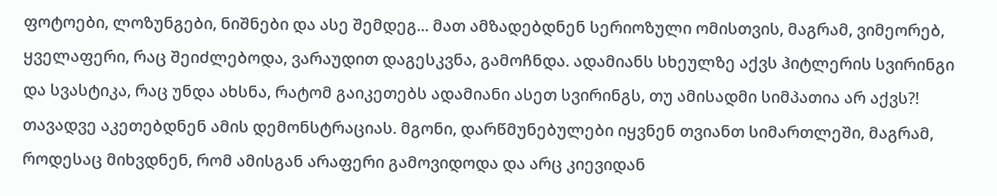ფოტოები, ლოზუნგები, ნიშნები და ასე შემდეგ... მათ ამზადებდნენ სერიოზული ომისთვის, მაგრამ, ვიმეორებ, ყველაფერი, რაც შეიძლებოდა, ვარაუდით დაგესკვნა, გამოჩნდა. ადამიანს სხეულზე აქვს ჰიტლერის სვირინგი და სვასტიკა, რაც უნდა ახსნა, რატომ გაიკეთებს ადამიანი ასეთ სვირინგს, თუ ამისადმი სიმპათია არ აქვს?! თავადვე აკეთებდნენ ამის დემონსტრაციას. მგონი, დარწმუნებულები იყვნენ თვიანთ სიმართლეში, მაგრამ, როდესაც მიხვდნენ, რომ ამისგან არაფერი გამოვიდოდა და არც კიევიდან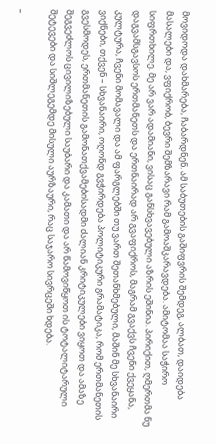მოვიდოდა დახმარება, ჩაბარდნენ. ამ საბუთების გაშიფვრის შემდეგ, ალბათ, დაიდება მასალები და, ვფიქრობ, ბევრი შემზარავი რამ გამოაშკარავდება. ამიტომაა საჭირო სიფრთხილე. მე არ ვარ ადამიანი, ვისაც განსხვავებული აზრის ეშინია. პირიქით, ღმერთმა ნუ დაგვამსგავსოს ერთმანეთს და ერთნაირად არ გვაფიქროს, მაგრამ გვაქვს ჩვენი ქვეყანა, კულტურა, ჩვენი მომავალი და ამ ფარგლებში თუ ვართ შეთანხმებული, მაშინ მე სხვანაირი ვიქნები, თქვენ – სხვანაირი, ოღონდ გვჭირდება პოლიტიკური გრამატიკა, რომ ერთმანეთის გვესმოდეს, ერთმანეთის გამონათქვამებისადმი ძალიან კრიტიკულები ვიყოთ და ამაზე შეგვეძლოს ცივილიზებული საუბარი და კამათი და არ წამოვიწყოთ ის ტოტალიტარული შეტევები და სიშლეგემდე მისული აურზაური, რაც საჯარო სივრცეში ხდება.

–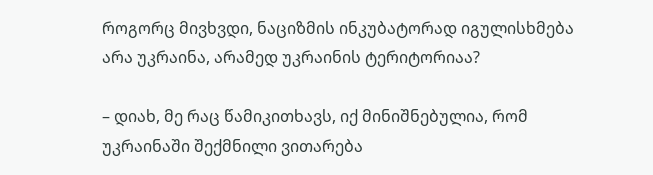როგორც მივხვდი, ნაციზმის ინკუბატორად იგულისხმება არა უკრაინა, არამედ უკრაინის ტერიტორიაა?

– დიახ, მე რაც წამიკითხავს, იქ მინიშნებულია, რომ უკრაინაში შექმნილი ვითარება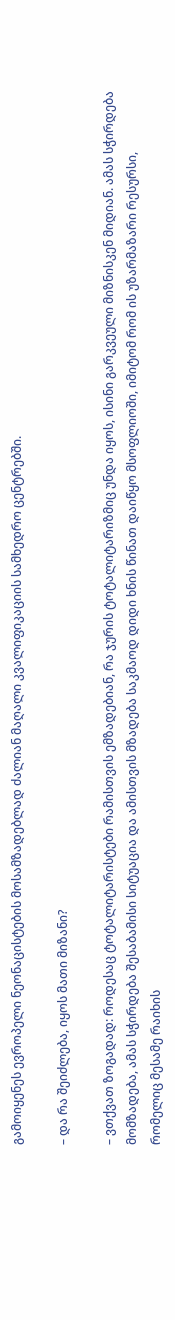გამოიყენეს ევროპელი ნეონაცისტების მოსამზადებლად ძალიან მაღალი კვალიფიკაციის სამხედრო ცენტრებში.

– და რა შეიძლება, იყოს მათი მიზანი?

– ვთქვათ ზოგადად: როდესაც ტოტალიტარისტები რამისთვის ემზადებიან, რა ჯურის ტოტალიტარიზმიც უნდა იყოს, ისინი გარკვეული მიზნისკენ მიდიან. ამას სჭირდება მომზადება, ამას სჭირდება შესაბამისი სიტუაცია და ამისთვის მზადება საკმაოდ დიდი ხნის წინათ დაიწყო მსოფლიოში, იმიტომ რომ ის უზარმაზარი რესურსი, რომელიც მესამე რაიხის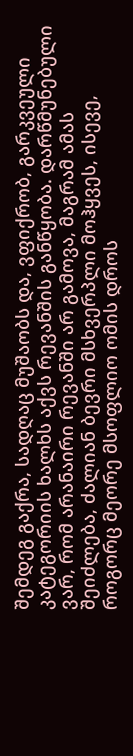შემდეგ გაქრა, სადღაც მუშაობს და, ვფიქრობ, გარკვეული კატეგორიის ხალხს აქვს რევანშის განწყობა. დარწმუნებული ვარ, რომ არანაირი რევანში არ გამოვა, მაგრამ ამას შეიძლება, ძალიან ბევრი მსხვერპლი მოჰყვეს, ისევე, როგორც მეორე მსოფლიო ომის დროს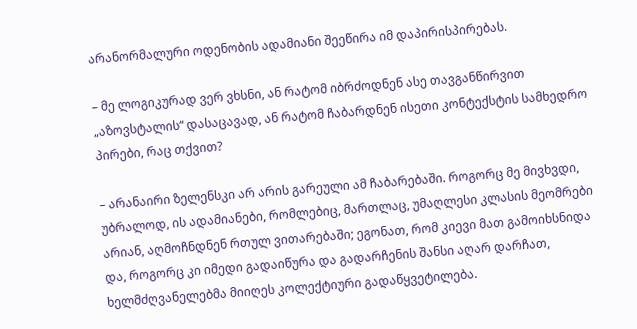არანორმალური ოდენობის ადამიანი შეეწირა იმ დაპირისპირებას.

– მე ლოგიკურად ვერ ვხსნი, ან რატომ იბრძოდნენ ასე თავგანწირვით „აზოვსტალის“ დასაცავად, ან რატომ ჩაბარდნენ ისეთი კონტექსტის სამხედრო პირები, რაც თქვით?

– არანაირი ზელენსკი არ არის გარეული ამ ჩაბარებაში. როგორც მე მივხვდი, უბრალოდ, ის ადამიანები, რომლებიც, მართლაც, უმაღლესი კლასის მეომრები არიან, აღმოჩნდნენ რთულ ვითარებაში; ეგონათ, რომ კიევი მათ გამოიხსნიდა და, როგორც კი იმედი გადაიწურა და გადარჩენის შანსი აღარ დარჩათ, ხელმძღვანელებმა მიიღეს კოლექტიური გადაწყვეტილება.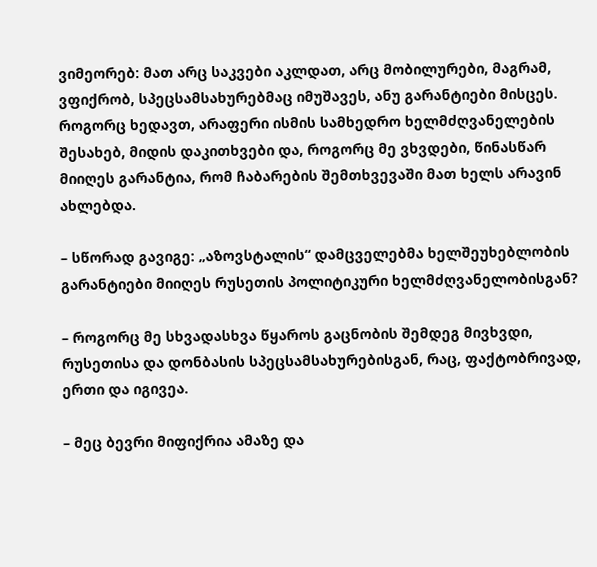ვიმეორებ: მათ არც საკვები აკლდათ, არც მობილურები, მაგრამ, ვფიქრობ, სპეცსამსახურებმაც იმუშავეს, ანუ გარანტიები მისცეს. როგორც ხედავთ, არაფერი ისმის სამხედრო ხელმძღვანელების შესახებ, მიდის დაკითხვები და, როგორც მე ვხვდები, წინასწარ მიიღეს გარანტია, რომ ჩაბარების შემთხვევაში მათ ხელს არავინ ახლებდა.

– სწორად გავიგე: „აზოვსტალის“ დამცველებმა ხელშეუხებლობის გარანტიები მიიღეს რუსეთის პოლიტიკური ხელმძღვანელობისგან?

– როგორც მე სხვადასხვა წყაროს გაცნობის შემდეგ მივხვდი, რუსეთისა და დონბასის სპეცსამსახურებისგან, რაც, ფაქტობრივად, ერთი და იგივეა.

– მეც ბევრი მიფიქრია ამაზე და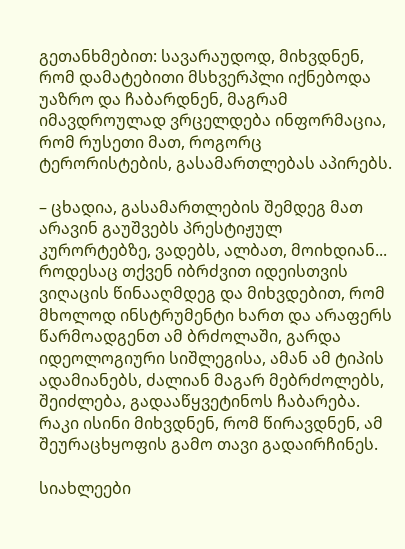გეთანხმებით: სავარაუდოდ, მიხვდნენ, რომ დამატებითი მსხვერპლი იქნებოდა უაზრო და ჩაბარდნენ, მაგრამ იმავდროულად ვრცელდება ინფორმაცია, რომ რუსეთი მათ, როგორც ტერორისტების, გასამართლებას აპირებს.

– ცხადია, გასამართლების შემდეგ მათ არავინ გაუშვებს პრესტიჟულ კურორტებზე, ვადებს, ალბათ, მოიხდიან... როდესაც თქვენ იბრძვით იდეისთვის ვიღაცის წინააღმდეგ და მიხვდებით, რომ მხოლოდ ინსტრუმენტი ხართ და არაფერს წარმოადგენთ ამ ბრძოლაში, გარდა იდეოლოგიური სიშლეგისა, ამან ამ ტიპის ადამიანებს, ძალიან მაგარ მებრძოლებს, შეიძლება, გადააწყვეტინოს ჩაბარება. რაკი ისინი მიხვდნენ, რომ წირავდნენ, ამ შეურაცხყოფის გამო თავი გადაირჩინეს.

სიახლეები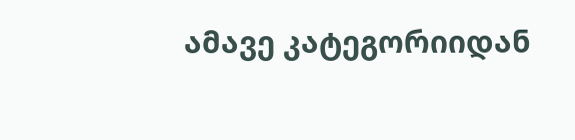ამავე კატეგორიიდან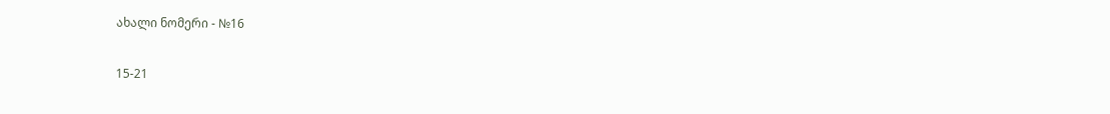ახალი ნომერი - №16

15-21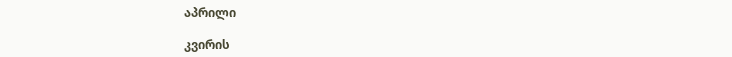აპრილი

კვირის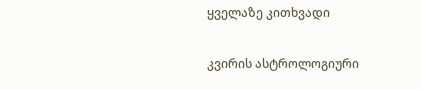ყველაზე კითხვადი

კვირის ასტროლოგიური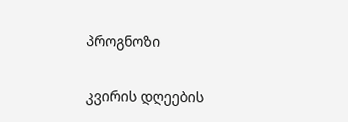პროგნოზი

კვირის დღეების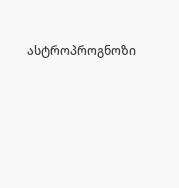ასტროპროგნოზი